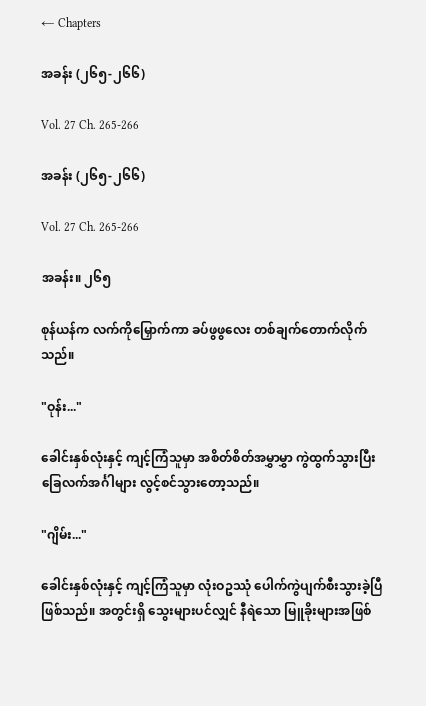← Chapters

အခန်း (၂၆၅-၂၆၆)

Vol. 27 Ch. 265-266

အခန်း (၂၆၅-၂၆၆)

Vol. 27 Ch. 265-266

အခန်း။ ၂၆၅

စုန်ယန်က လက်ကိုမြှောက်ကာ ခပ်ဖွဖွလေး တစ်ချက်တောက်လိုက်သည်။

"ဝုန်း..."

ခေါင်းနှစ်လုံးနှင့် ကျင့်ကြံသူမှာ အစိတ်စိတ်အမွှာမွှာ ကွဲထွက်သွားပြီး ခြေလက်အင်္ဂါများ လွင့်စင်သွားတော့သည်။

"ဂျိမ်း..."

ခေါင်းနှစ်လုံးနှင့် ကျင့်ကြံသူမှာ လုံးဝဥဿုံ ပေါက်ကွဲပျက်စီးသွားခဲ့ပြီ ဖြစ်သည်။ အတွင်းရှိ သွေးများပင်လျှင် နီရဲသော မြူခိုးများအဖြစ်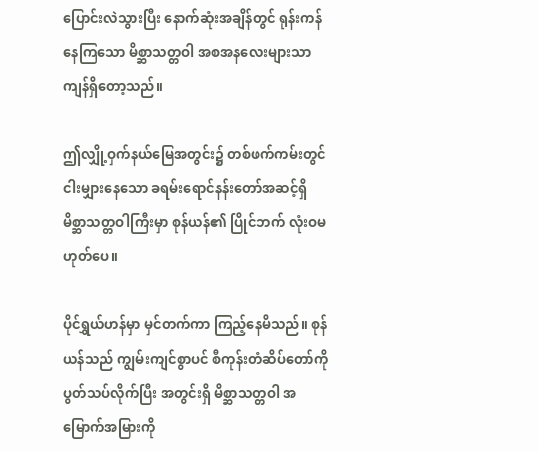ပြောင်းလဲသွားပြီး နောက်ဆုံးအချိန်တွင် ရုန်းကန်နေကြသော မိစ္ဆာသတ္တဝါ အစအနလေးများသာ ကျန်ရှိတော့သည်။

ဤလျှို့ဝှက်နယ်မြေအတွင်း၌ တစ်ဖက်ကမ်းတွင် ငါးမျှားနေသော ခရမ်းရောင်နန်းတော်အဆင့်ရှိ မိစ္ဆာသတ္တဝါကြီးမှာ စုန်ယန်၏ ပြိုင်ဘက် လုံးဝမဟုတ်ပေ။

ပိုင်ရွှယ်ဟန်မှာ မှင်တက်ကာ ကြည့်နေမိသည်။ စုန်ယန်သည် ကျွမ်းကျင်စွာပင် စီကုန်းတံဆိပ်တော်ကို ပွတ်သပ်လိုက်ပြီး အတွင်းရှိ မိစ္ဆာသတ္တဝါ အမြောက်အမြားကို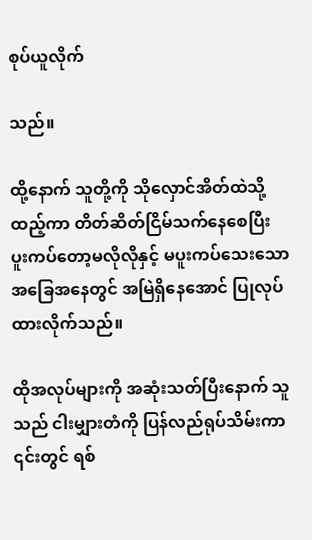စုပ်ယူလိုက်

သည်။

ထို့နောက် သူတို့ကို သိုလှောင်အိတ်ထဲသို့ ထည့်ကာ တိတ်ဆိတ်ငြိမ်သက်နေစေပြီး ပူးကပ်တော့မလိုလိုနှင့် မပူးကပ်သေးသောအခြေအနေတွင် အမြဲရှိနေအောင် ပြုလုပ်ထားလိုက်သည်။

ထိုအလုပ်များကို အဆုံးသတ်ပြီးနောက် သူသည် ငါးမျှားတံကို ပြန်လည်ရုပ်သိမ်းကာ ၎င်းတွင် ရစ်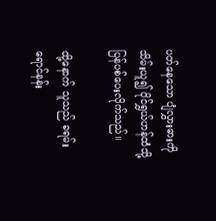ပတ်နေသော ပျံလွှားဓားကို သိမ်းယူ၍ ပိုင်ရွှယ်ဟန်ထံသို့ ပြန်ပစ်ပေးလိုက်သည်။

ထို့နောက် သူသည် ခရမ်းရောင်နန်း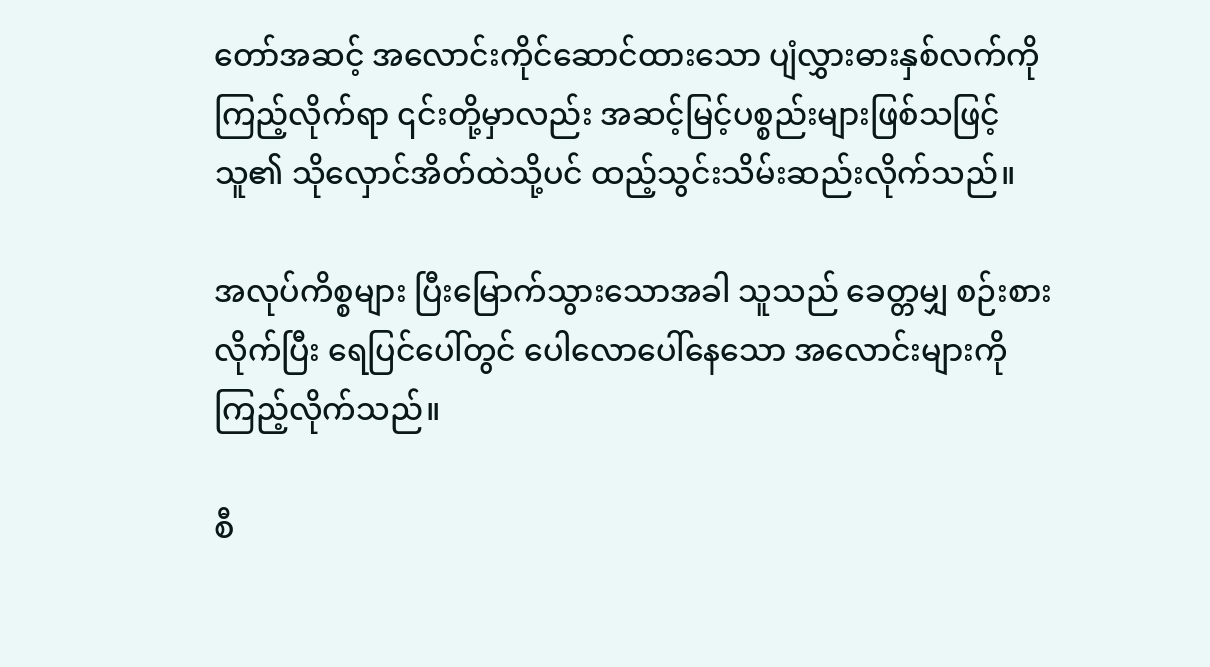တော်အဆင့် အလောင်းကိုင်ဆောင်ထားသော ပျံလွှားဓားနှစ်လက်ကို ကြည့်လိုက်ရာ ၎င်းတို့မှာလည်း အဆင့်မြင့်ပစ္စည်းများဖြစ်သဖြင့် သူ၏ သိုလှောင်အိတ်ထဲသို့ပင် ထည့်သွင်းသိမ်းဆည်းလိုက်သည်။

အလုပ်ကိစ္စများ ပြီးမြောက်သွားသောအခါ သူသည် ခေတ္တမျှ စဉ်းစားလိုက်ပြီး ရေပြင်ပေါ်တွင် ပေါလောပေါ်နေသော အလောင်းများကို ကြည့်လိုက်သည်။

စီ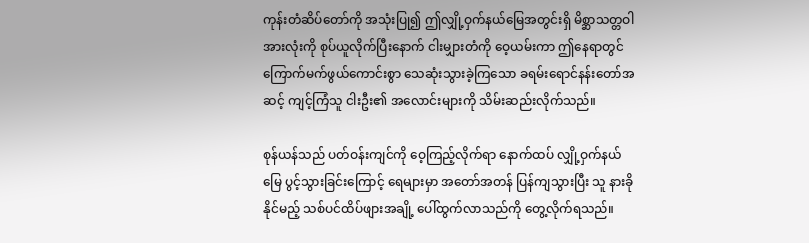ကုန်းတံဆိပ်တော်ကို အသုံးပြု၍ ဤလျှို့ဝှက်နယ်မြေအတွင်းရှိ မိစ္ဆာသတ္တဝါအားလုံးကို စုပ်ယူလိုက်ပြီးနောက် ငါးမျှားတံကို ဝေ့ယမ်းကာ ဤနေရာတွင် ကြောက်မက်ဖွယ်ကောင်းစွာ သေဆုံးသွားခဲ့ကြသော ခရမ်းရောင်နန်းတော်အဆင့် ကျင့်ကြံသူ ငါးဦး၏ အလောင်းများကို သိမ်းဆည်းလိုက်သည်။

စုန်ယန်သည် ပတ်ဝန်းကျင်ကို ဝေ့ကြည့်လိုက်ရာ နောက်ထပ် လျှို့ဝှက်နယ်မြေ ပွင့်သွားခြင်းကြောင့် ရေများမှာ အတော်အတန် ပြန်ကျသွားပြီး သူ နားခိုနိုင်မည့် သစ်ပင်ထိပ်ဖျားအချို့ ပေါ်ထွက်လာသည်ကို တွေ့လိုက်ရသည်။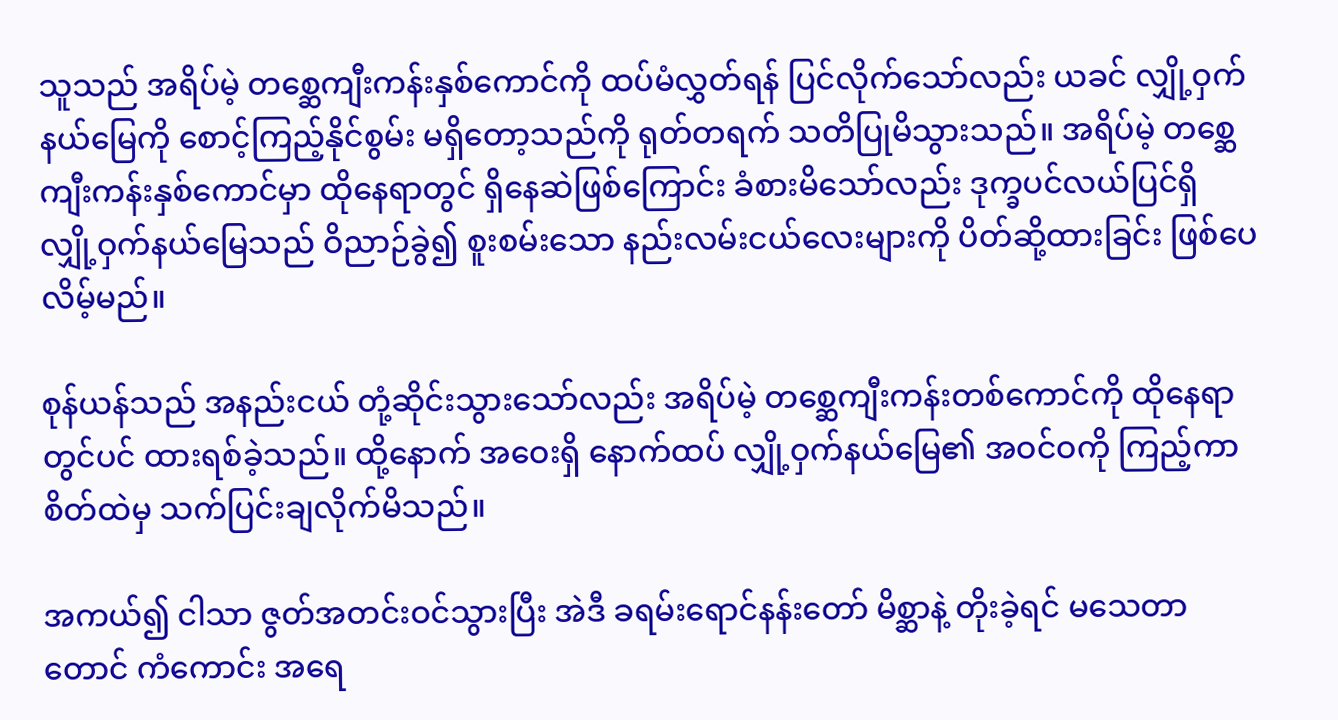သူသည် အရိပ်မဲ့ တစ္ဆေကျီးကန်းနှစ်ကောင်ကို ထပ်မံလွှတ်ရန် ပြင်လိုက်သော်လည်း ယခင် လျှို့ဝှက်နယ်မြေကို စောင့်ကြည့်နိုင်စွမ်း မရှိတော့သည်ကို ရုတ်တရက် သတိပြုမိသွားသည်။ အရိပ်မဲ့ တစ္ဆေကျီးကန်းနှစ်ကောင်မှာ ထိုနေရာတွင် ရှိနေဆဲဖြစ်ကြောင်း ခံစားမိသော်လည်း ဒုက္ခပင်လယ်ပြင်ရှိ လျှို့ဝှက်နယ်မြေသည် ဝိညာဉ်ခွဲ၍ စူးစမ်းသော နည်းလမ်းငယ်လေးများကို ပိတ်ဆို့ထားခြင်း ဖြစ်ပေလိမ့်မည်။

စုန်ယန်သည် အနည်းငယ် တုံ့ဆိုင်းသွားသော်လည်း အရိပ်မဲ့ တစ္ဆေကျီးကန်းတစ်ကောင်ကို ထိုနေရာတွင်ပင် ထားရစ်ခဲ့သည်။ ထို့နောက် အဝေးရှိ နောက်ထပ် လျှို့ဝှက်နယ်မြေ၏ အဝင်ဝကို ကြည့်ကာ စိတ်ထဲမှ သက်ပြင်းချလိုက်မိသည်။

အကယ်၍ ငါသာ ဇွတ်အတင်းဝင်သွားပြီး အဲဒီ ခရမ်းရောင်နန်းတော် မိစ္ဆာနဲ့ တိုးခဲ့ရင် မသေတာတောင် ကံကောင်း အရေ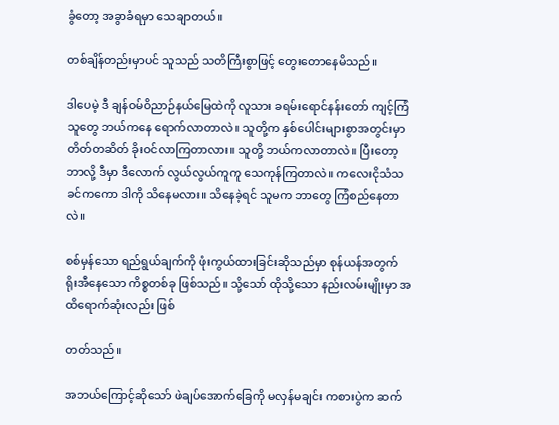ခွံတော့ အခွာခံရမှာ သေချာတယ်။

တစ်ချိန်တည်းမှာပင် သူသည် သတိကြီးစွာဖြင့် တွေးတောနေမိသည်။

ဒါပေမဲ့ ဒီ ချန်ဝမ်ဝိညာဉ်နယ်မြေထဲကို လူသား ခရမ်းရောင်နန်းတော် ကျင့်ကြံသူတွေ ဘယ်ကနေ ရောက်လာတာလဲ။ သူတို့က နှစ်ပေါင်းများစွာအတွင်းမှာ တိတ်တဆိတ် ခိုးဝင်လာကြတာလား။ သူတို့ ဘယ်ကလာတာလဲ။ ပြီးတော့ ဘာလို့ ဒီမှာ ဒီလောက် လွယ်လွယ်ကူကူ သေကုန်ကြတာလဲ။ ကလေးငိုသံသခင်ကကော ဒါကို သိနေမလား။ သိနေခဲ့ရင် သူမက ဘာတွေ ကြံစည်နေတာလဲ။

စစ်မှန်သော ရည်ရွယ်ချက်ကို ဖုံးကွယ်ထားခြင်းဆိုသည်မှာ စုန်ယန်အတွက် ရိုးအီနေသော ကိစ္စတစ်ခု ဖြစ်သည်။ သို့သော် ထိုသို့သော နည်းလမ်းမျိုးမှာ အထိရောက်ဆုံးလည်း ဖြစ်

တတ်သည်။

အဘယ်ကြောင့်ဆိုသော် ဖဲချပ်အောက်ခြေကို မလှန်မချင်း ကစားပွဲက ဆက်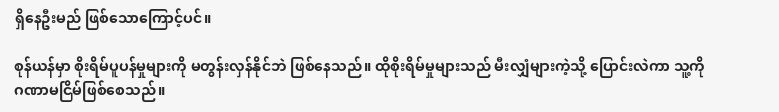ရှိနေဦးမည် ဖြစ်သောကြောင့်ပင်။

စုန်ယန်မှာ စိုးရိမ်ပူပန်မှုများကို မတွန်းလှန်နိုင်ဘဲ ဖြစ်နေသည်။ ထိုစိုးရိမ်မှုများသည် မီးလျှံများကဲ့သို့ ပြောင်းလဲကာ သူ့ကို ဂဏာမငြိမ်ဖြစ်စေသည်။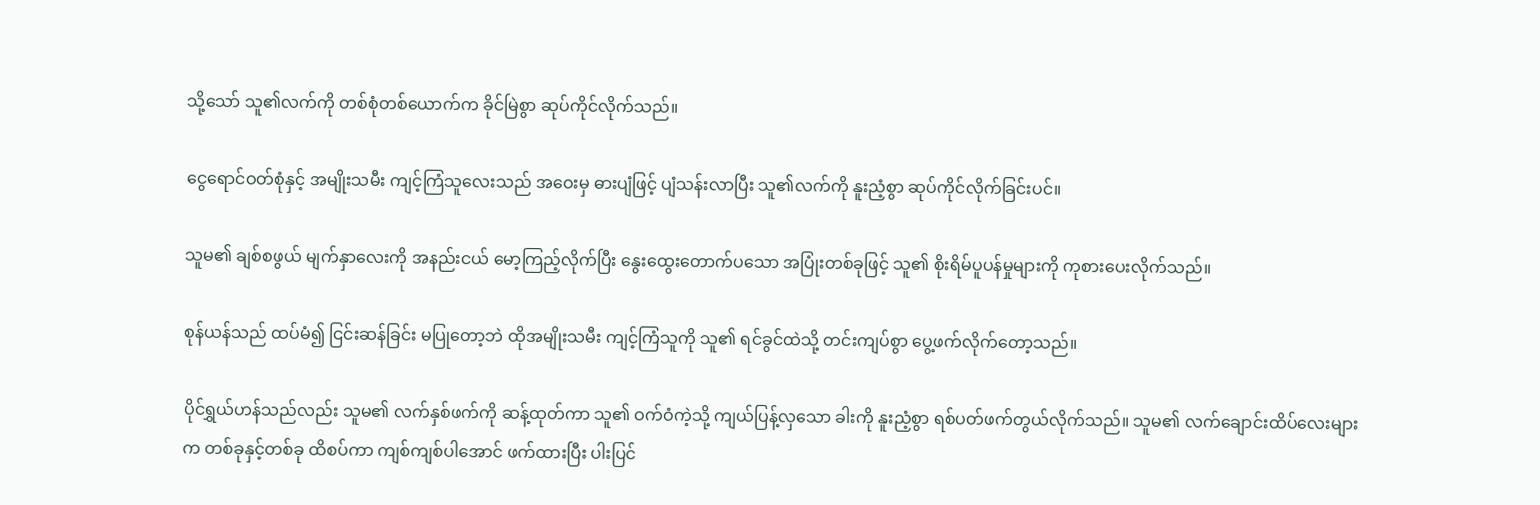သို့သော် သူ၏လက်ကို တစ်စုံတစ်ယောက်က ခိုင်မြဲစွာ ဆုပ်ကိုင်လိုက်သည်။

ငွေရောင်ဝတ်စုံနှင့် အမျိုးသမီး ကျင့်ကြံသူလေးသည် အဝေးမှ ဓားပျံဖြင့် ပျံသန်းလာပြီး သူ၏လက်ကို နူးညံ့စွာ ဆုပ်ကိုင်လိုက်ခြင်းပင်။

သူမ၏ ချစ်စဖွယ် မျက်နှာလေးကို အနည်းငယ် မော့ကြည့်လိုက်ပြီး နွေးထွေးတောက်ပသော အပြုံးတစ်ခုဖြင့် သူ၏ စိုးရိမ်ပူပန်မှုများကို ကုစားပေးလိုက်သည်။

စုန်ယန်သည် ထပ်မံ၍ ငြင်းဆန်ခြင်း မပြုတော့ဘဲ ထိုအမျိုးသမီး ကျင့်ကြံသူကို သူ၏ ရင်ခွင်ထဲသို့ တင်းကျပ်စွာ ပွေ့ဖက်လိုက်တော့သည်။

ပိုင်ရွှယ်ဟန်သည်လည်း သူမ၏ လက်နှစ်ဖက်ကို ဆန့်ထုတ်ကာ သူ၏ ဝက်ဝံကဲ့သို့ ကျယ်ပြန့်လှသော ခါးကို နူးညံ့စွာ ရစ်ပတ်ဖက်တွယ်လိုက်သည်။ သူမ၏ လက်ချောင်းထိပ်လေးများက တစ်ခုနှင့်တစ်ခု ထိစပ်ကာ ကျစ်ကျစ်ပါအောင် ဖက်ထားပြီး ပါးပြင်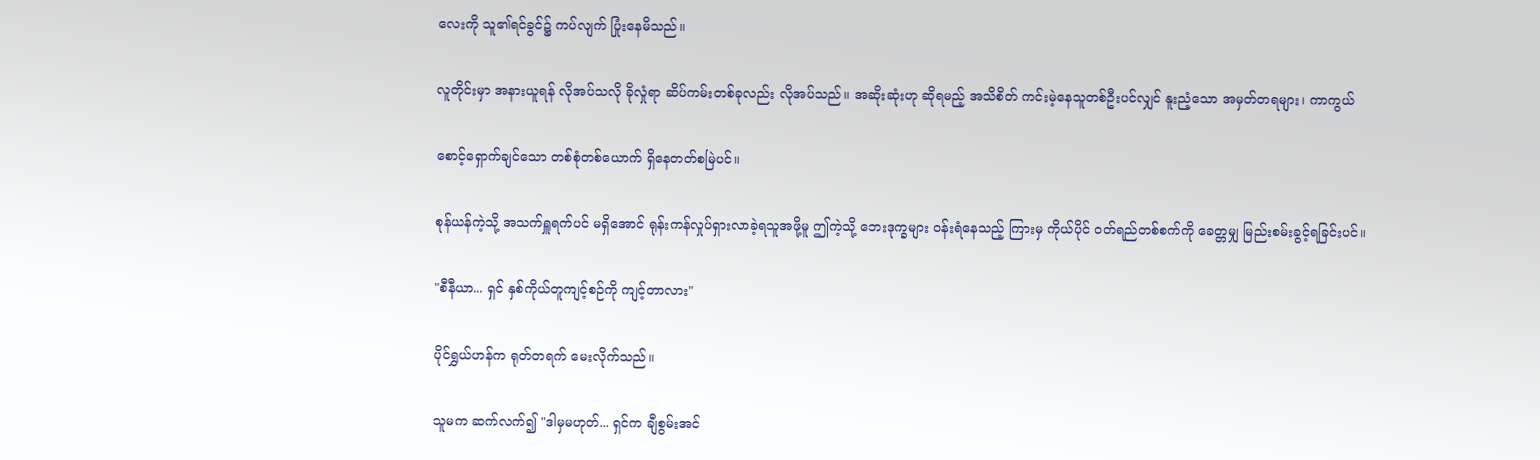လေးကို သူ၏ရင်ခွင်၌ ကပ်လျက် ပြုံးနေမိသည်။

လူတိုင်းမှာ အနားယူရန် လိုအပ်သလို ခိုလှုံရာ ဆိပ်ကမ်းတစ်ခုလည်း လိုအပ်သည်။ အဆိုးဆုံးဟု ဆိုရမည့် အသိစိတ် ကင်းမဲ့နေသူတစ်ဦးပင်လျှင် နူးညံ့သော အမှတ်တရများ၊ ကာကွယ်

စောင့်ရှောက်ချင်သော တစ်စုံတစ်ယောက် ရှိနေတတ်စမြဲပင်။

စုန်ယန်ကဲ့သို့ အသက်ရှူရက်ပင် မရှိအောင် ရုန်းကန်လှုပ်ရှားလာခဲ့ရသူအဖို့မူ ဤကဲ့သို့ ဘေးဒုက္ခများ ဝန်းရံနေသည့် ကြားမှ ကိုယ်ပိုင် ဝတ်ရည်တစ်စက်ကို ခေတ္တမျှ မြည်းစမ်းခွင့်ရခြင်းပင်။

"စီနီယာ... ရှင် နှစ်ကိုယ်တူကျင့်စဉ်ကို ကျင့်တာလား"

ပိုင်ရွှယ်ဟန်က ရုတ်တရက် မေးလိုက်သည်။

သူမက ဆက်လက်၍ "ဒါမှမဟုတ်... ရှင်က ချီစွမ်းအင်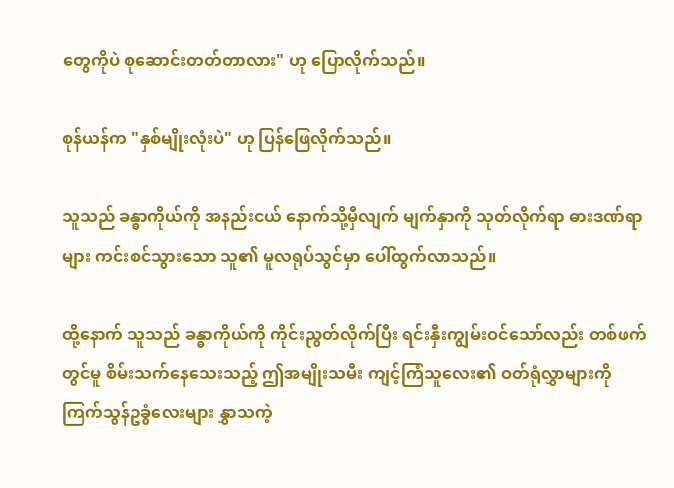တွေကိုပဲ စုဆောင်းတတ်တာလား" ဟု ပြောလိုက်သည်။

စုန်ယန်က "နှစ်မျိုးလုံးပဲ" ဟု ပြန်ဖြေလိုက်သည်။

သူသည် ခန္ဓာကိုယ်ကို အနည်းငယ် နောက်သို့မှီလျက် မျက်နှာကို သုတ်လိုက်ရာ ဓားဒဏ်ရာများ ကင်းစင်သွားသော သူ၏ မူလရုပ်သွင်မှာ ပေါ်ထွက်လာသည်။

ထို့နောက် သူသည် ခန္ဓာကိုယ်ကို ကိုင်းညွတ်လိုက်ပြီး ရင်းနှီးကျွမ်းဝင်သော်လည်း တစ်ဖက်တွင်မူ စိမ်းသက်နေသေးသည့် ဤအမျိုးသမီး ကျင့်ကြံသူလေး၏ ဝတ်ရုံလွှာများကို ကြက်သွန်ဥခွံလေးများ နွှာသကဲ့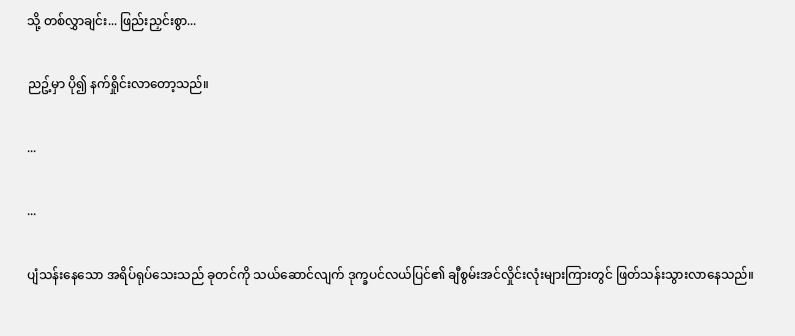သို့ တစ်လွှာချင်း... ဖြည်းညှင်းစွာ...

ညဥ့်မှာ ပို၍ နက်ရှိုင်းလာတော့သည်။

...

...

ပျံသန်းနေသော အရိပ်ရုပ်သေးသည် ခုတင်ကို သယ်ဆောင်လျက် ဒုက္ခပင်လယ်ပြင်၏ ချီစွမ်းအင်လှိုင်းလုံးများကြားတွင် ဖြတ်သန်းသွားလာနေသည်။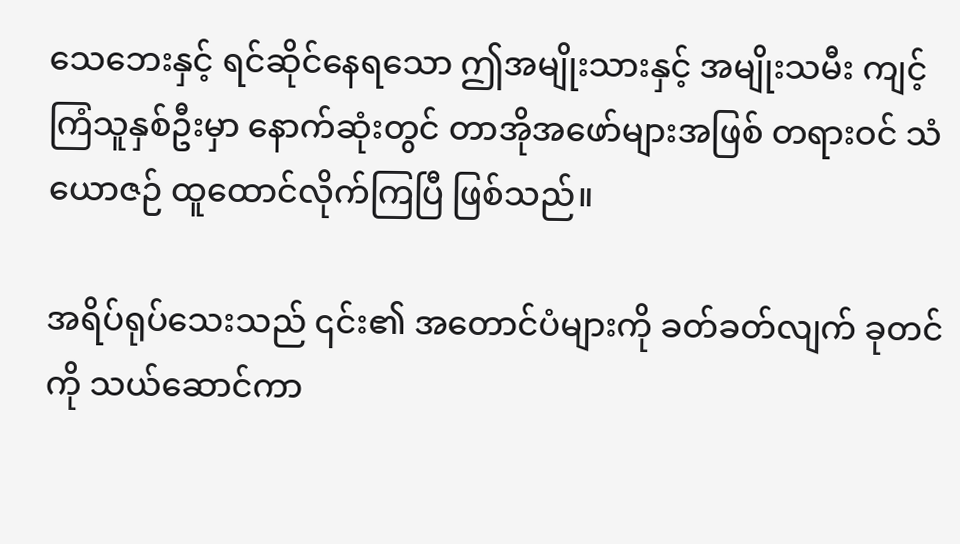သေဘေးနှင့် ရင်ဆိုင်နေရသော ဤအမျိုးသားနှင့် အမျိုးသမီး ကျင့်ကြံသူနှစ်ဦးမှာ နောက်ဆုံးတွင် တာအိုအဖော်များအဖြစ် တရားဝင် သံယောဇဉ် ထူထောင်လိုက်ကြပြီ ဖြစ်သည်။

အရိပ်ရုပ်သေးသည် ၎င်း၏ အတောင်ပံများကို ခတ်ခတ်လျက် ခုတင်ကို သယ်ဆောင်ကာ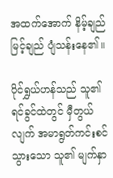အထက်အောက် နိမ့်ချည်မြင့်ချည် ပျံသန်းနေ၏။

ပိုင်ရွှယ်ဟန်သည် သူ၏ ရင်ခွင်ထဲတွင် မှီတွယ်လျက် အမာရွတ်ကင်းစင်သွားသော သူ၏ မျက်နှာ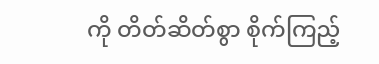ကို တိတ်ဆိတ်စွာ စိုက်ကြည့်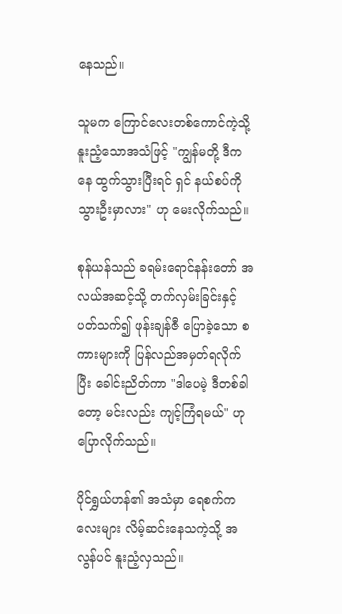နေသည်။

သူမက ကြောင်လေးတစ်ကောင်ကဲ့သို့ နူးညံ့သောအသံဖြင့် "ကျွန်မတို့ ဒီကနေ ထွက်သွားပြီးရင် ရှင် နယ်စပ်ကို သွားဦးမှာလား" ဟု မေးလိုက်သည်။

စုန်ယန်သည် ခရမ်းရောင်နန်းတော် အလယ်အဆင့်သို့ တက်လှမ်းခြင်းနှင့် ပတ်သက်၍ ဖုန်းချန်ဇီ ပြောခဲ့သော စကားများကို ပြန်လည်အမှတ်ရလိုက်ပြီး ခေါင်းညိတ်ကာ "ဒါပေမဲ့ ဒီတစ်ခါတော့ မင်းလည်း ကျင့်ကြံရမယ်" ဟု ပြောလိုက်သည်။

ပိုင်ရွှယ်ဟန်၏ အသံမှာ ရေစက်ကလေးများ လိမ့်ဆင်းနေသကဲ့သို့ အလွန်ပင် နူးညံ့လှသည်။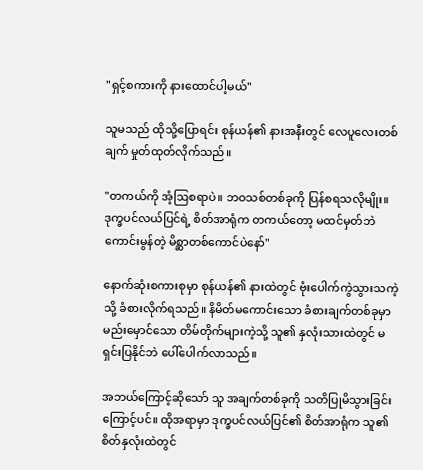"ရှင့်စကားကို နားထောင်ပါ့မယ်"

သူမသည် ထိုသို့ပြောရင်း စုန်ယန်၏ နားအနီးတွင် လေပူလေးတစ်ချက် မှုတ်ထုတ်လိုက်သည်။

"တကယ်ကို အံ့ဩစရာပဲ။ ဘဝသစ်တစ်ခုကို ပြန်စရသလိုမျိုး။ ဒုက္ခပင်လယ်ပြင်ရဲ့ စိတ်အာရုံက တကယ်တော့ မထင်မှတ်ဘဲ ကောင်းမွန်တဲ့ မိစ္ဆာတစ်ကောင်ပဲနော်"

နောက်ဆုံးစကားစုမှာ စုန်ယန်၏ နားထဲတွင် ဗုံးပေါက်ကွဲသွားသကဲ့သို့ ခံစားလိုက်ရသည်။ နိမိတ်မကောင်းသော ခံစားချက်တစ်ခုမှာ မည်းမှောင်သော တိမ်တိုက်များကဲ့သို့ သူ၏ နှလုံးသားထဲတွင် မရှင်းပြနိုင်ဘဲ ပေါ်ပေါက်လာသည်။

အဘယ်ကြောင့်ဆိုသော် သူ အချက်တစ်ခုကို သတိပြုမိသွားခြင်းကြောင့်ပင်။ ထိုအရာမှာ ဒုက္ခပင်လယ်ပြင်၏ စိတ်အာရုံက သူ၏ စိတ်နှလုံးထဲတွင်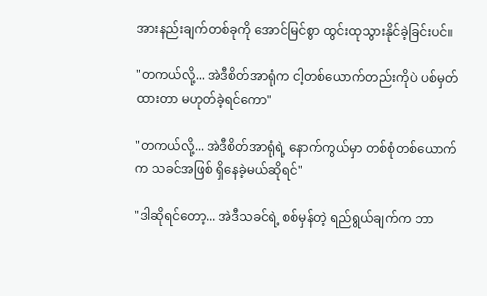အားနည်းချက်တစ်ခုကို အောင်မြင်စွာ ထွင်းထုသွားနိုင်ခဲ့ခြင်းပင်။

"တကယ်လို့... အဲဒီစိတ်အာရုံက ငါ့တစ်ယောက်တည်းကိုပဲ ပစ်မှတ်ထားတာ မဟုတ်ခဲ့ရင်ကော"

"တကယ်လို့... အဲဒီစိတ်အာရုံရဲ့ နောက်ကွယ်မှာ တစ်စုံတစ်ယောက်က သခင်အဖြစ် ရှိနေခဲ့မယ်ဆိုရင်"

"ဒါဆိုရင်တော့... အဲဒီသခင်ရဲ့ စစ်မှန်တဲ့ ရည်ရွယ်ချက်က ဘာ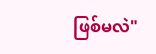ဖြစ်မလဲ"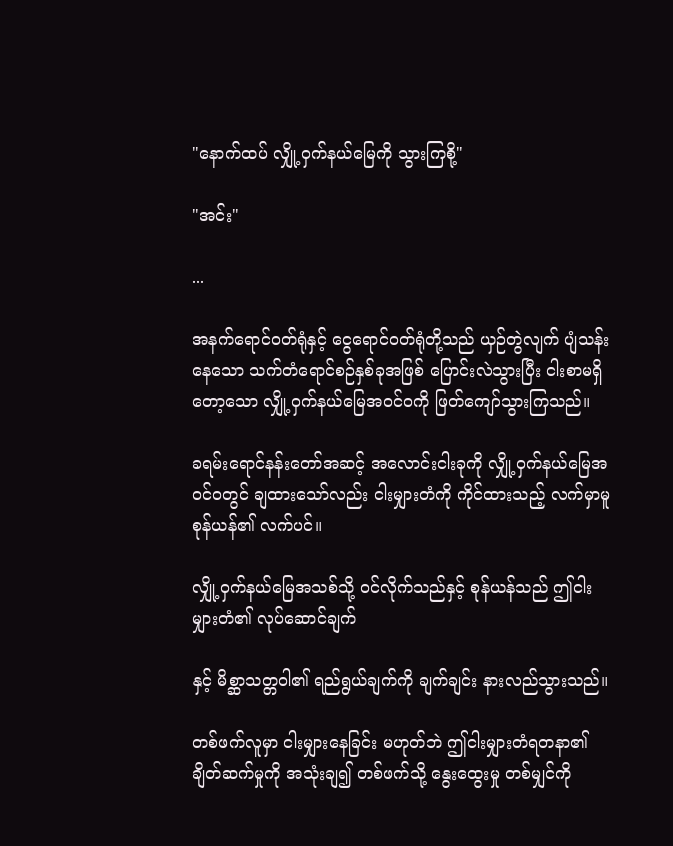"နောက်ထပ် လျှို့ဝှက်နယ်မြေကို သွားကြစို့"

"အင်း"

...

အနက်ရောင်ဝတ်ရုံနှင့် ငွေရောင်ဝတ်ရုံတို့သည် ယှဉ်တွဲလျက် ပျံသန်းနေသော သက်တံရောင်စဉ်နှစ်ခုအဖြစ် ပြောင်းလဲသွားပြီး ငါးစာမရှိတော့သော လျှို့ဝှက်နယ်မြေအဝင်ဝကို ဖြတ်ကျော်သွားကြသည်။

ခရမ်းရောင်နန်းတော်အဆင့် အလောင်းငါးခုကို လျှို့ဝှက်နယ်မြေအဝင်ဝတွင် ချထားသော်လည်း ငါးမျှားတံကို ကိုင်ထားသည့် လက်မှာမူ စုန်ယန်၏ လက်ပင်။

လျှို့ဝှက်နယ်မြေအသစ်သို့ ဝင်လိုက်သည်နှင့် စုန်ယန်သည် ဤငါးမျှားတံ၏ လုပ်ဆောင်ချက်

နှင့် မိစ္ဆာသတ္တဝါ၏ ရည်ရွယ်ချက်ကို ချက်ချင်း နားလည်သွားသည်။

တစ်ဖက်လူမှာ ငါးမျှားနေခြင်း မဟုတ်ဘဲ ဤငါးမျှားတံရတနာ၏ ချိတ်ဆက်မှုကို အသုံးချ၍ တစ်ဖက်သို့ နွေးထွေးမှု တစ်မျှင်ကို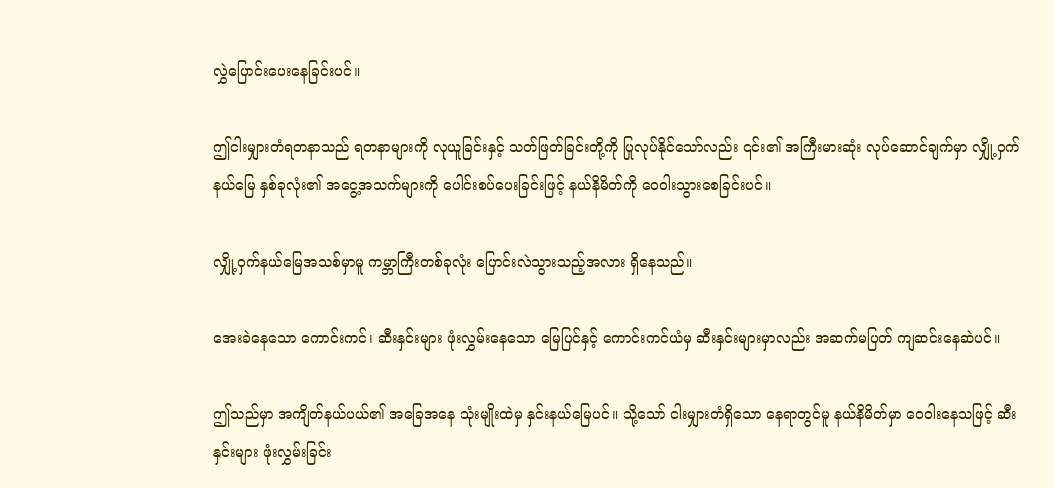လွှဲပြောင်းပေးနေခြင်းပင်။

ဤငါးမျှားတံရတနာသည် ရတနာများကို လုယူခြင်းနှင့် သတ်ဖြတ်ခြင်းတို့ကို ပြုလုပ်နိုင်သော်လည်း ၎င်း၏ အကြီးမားဆုံး လုပ်ဆောင်ချက်မှာ လျှို့ဝှက်နယ်မြေ နှစ်ခုလုံး၏ အငွေ့အသက်များကို ပေါင်းစပ်ပေးခြင်းဖြင့် နယ်နိမိတ်ကို ဝေဝါးသွားစေခြင်းပင်။

လျှို့ဝှက်နယ်မြေအသစ်မှာမူ ကမ္ဘာကြီးတစ်ခုလုံး ပြောင်းလဲသွားသည့်အလား ရှိနေသည်။

အေးခဲနေသော ကောင်းကင်၊ ဆီးနှင်းများ ဖုံးလွှမ်းနေသော မြေပြင်နှင့် ကောင်းကင်ယံမှ ဆီးနှင်းများမှာလည်း အဆက်မပြတ် ကျဆင်းနေဆဲပင်။

ဤသည်မှာ အကျိတ်နယ်ပယ်၏ အခြေအနေ သုံးမျိုးထဲမှ နှင်းနယ်မြေပင်။ သို့သော် ငါးမျှားတံရှိသော နေရာတွင်မူ နယ်နိမိတ်မှာ ဝေဝါးနေသဖြင့် ဆီးနှင်းများ ဖုံးလွှမ်းခြင်း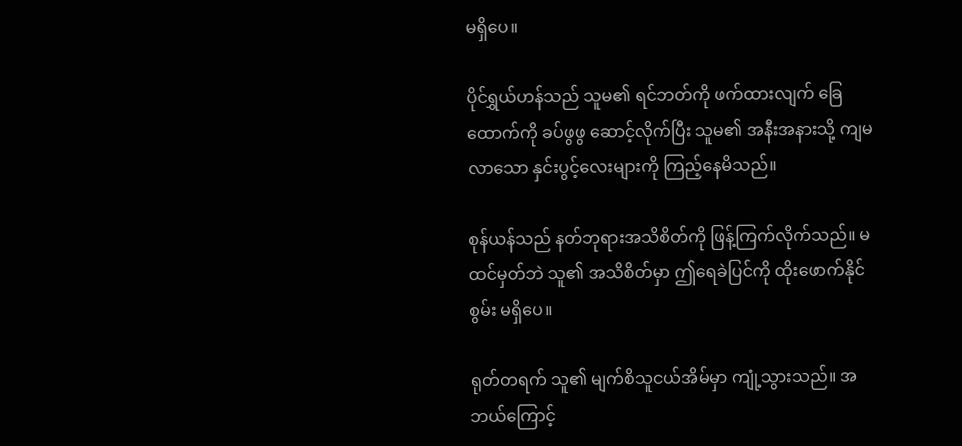မရှိပေ။

ပိုင်ရွှယ်ဟန်သည် သူမ၏ ရင်ဘတ်ကို ဖက်ထားလျက် ခြေထောက်ကို ခပ်ဖွဖွ ဆောင့်လိုက်ပြီး သူမ၏ အနီးအနားသို့ ကျမလာသော နှင်းပွင့်လေးများကို ကြည့်နေမိသည်။

စုန်ယန်သည် နတ်ဘုရားအသိစိတ်ကို ဖြန့်ကြက်လိုက်သည်။ မထင်မှတ်ဘဲ သူ၏ အသိစိတ်မှာ ဤရေခဲပြင်ကို ထိုးဖောက်နိုင်စွမ်း မရှိပေ။

ရုတ်တရက် သူ၏ မျက်စိသူငယ်အိမ်မှာ ကျုံ့သွားသည်။ အဘယ်ကြောင့်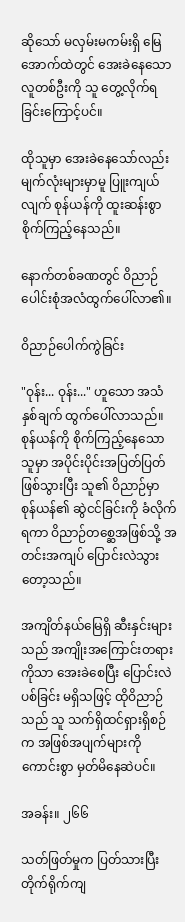ဆိုသော် မလှမ်းမကမ်းရှိ မြေအောက်ထဲတွင် အေးခဲနေသော လူတစ်ဦးကို သူ တွေ့လိုက်ရခြင်းကြောင့်ပင်။

ထိုသူမှာ အေးခဲနေသော်လည်း မျက်လုံးများမှာမူ ပြူးကျယ်လျက် စုန်ယန်ကို ထူးဆန်းစွာ စိုက်ကြည့်နေသည်။

နောက်တစ်ခဏတွင် ဝိညာဉ်ပေါင်းစုံအလံထွက်ပေါ်လာ၏။

ဝိညာဉ်ပေါက်ကွဲခြင်း

"ဝုန်း... ဝုန်း..." ဟူသော အသံနှစ်ချက် ထွက်ပေါ်လာသည်။ စုန်ယန်ကို စိုက်ကြည့်နေသောသူမှာ အပိုင်းပိုင်းအပြတ်ပြတ် ဖြစ်သွားပြီး သူ၏ ဝိညာဉ်မှာ စုန်ယန်၏ ဆွဲငင်ခြင်းကို ခံလိုက်ရကာ ဝိညာဉ်တစ္ဆေအဖြစ်သို့ အတင်းအကျပ် ပြောင်းလဲသွားတော့သည်။

အကျိတ်နယ်မြေရှိ ဆီးနှင်းများသည် အကျိုးအကြောင်းတရားကိုသာ အေးခဲစေပြီး ပြောင်းလဲပစ်ခြင်း မရှိသဖြင့် ထိုဝိညာဉ်သည် သူ သက်ရှိထင်ရှားရှိစဉ်က အဖြစ်အပျက်များကို ကောင်းစွာ မှတ်မိနေဆဲပင်။

အခန်း။ ၂၆၆

သတ်ဖြတ်မှုက ပြတ်သားပြီး တိုက်ရိုက်ကျ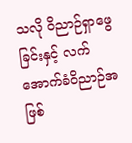သလို ဝိညာဉ်ရှာဖွေခြင်းနှင့် လက်အောက်ခံဝိညာဉ်အဖြစ်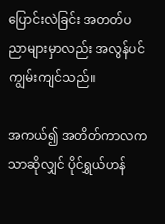ပြောင်းလဲခြင်း အတတ်ပညာများမှာလည်း အလွန်ပင် ကျွမ်းကျင်သည်။

အကယ်၍ အတိတ်ကာလကသာဆိုလျှင် ပိုင်ရွှယ်ဟန်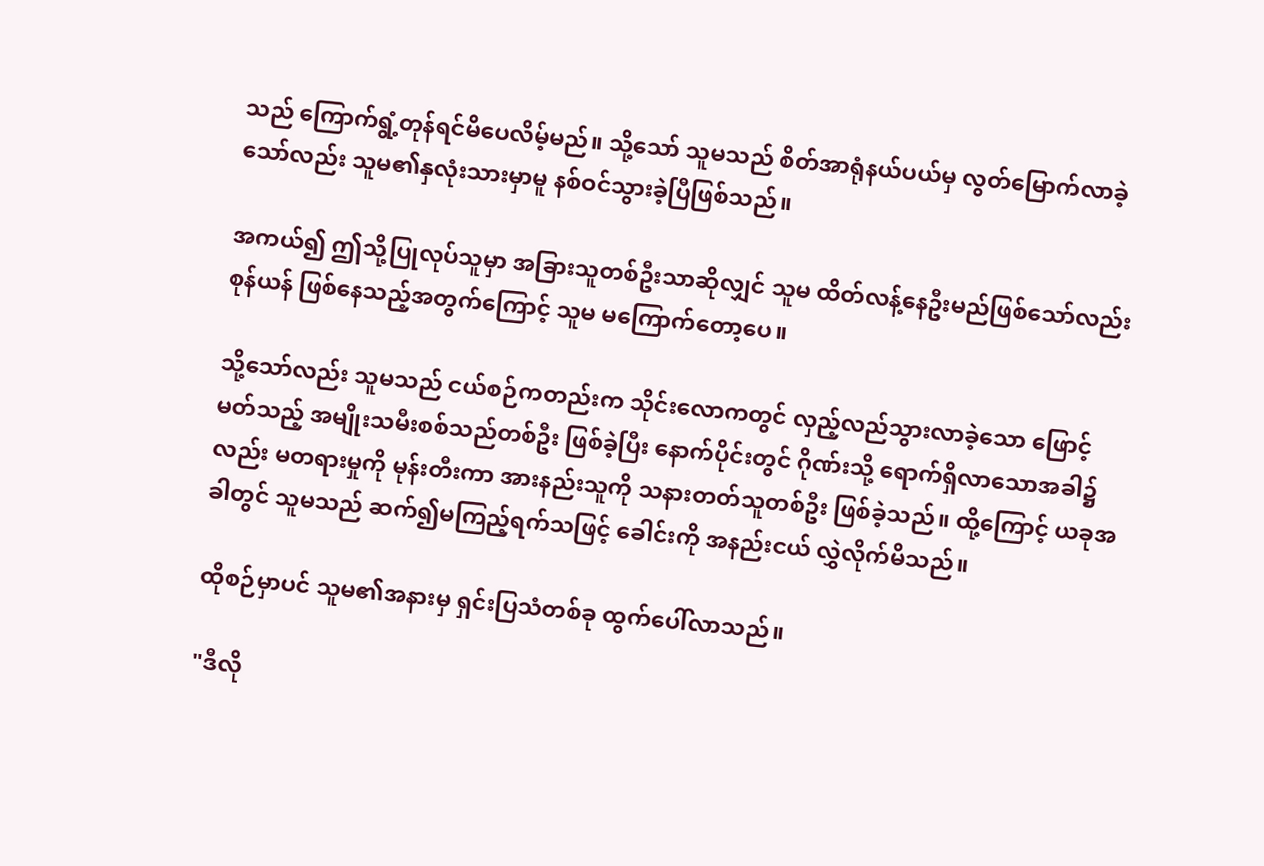သည် ကြောက်ရွံ့တုန်ရင်မိပေလိမ့်မည်။ သို့သော် သူမသည် စိတ်အာရုံနယ်ပယ်မှ လွတ်မြောက်လာခဲ့သော်လည်း သူမ၏နှလုံးသားမှာမူ နစ်ဝင်သွားခဲ့ပြီဖြစ်သည်။

အကယ်၍ ဤသို့ပြုလုပ်သူမှာ အခြားသူတစ်ဦးသာဆိုလျှင် သူမ ထိတ်လန့်နေဦးမည်ဖြစ်သော်လည်း စုန်ယန် ဖြစ်နေသည့်အတွက်ကြောင့် သူမ မကြောက်တော့ပေ။

သို့သော်လည်း သူမသည် ငယ်စဉ်ကတည်းက သိုင်းလောကတွင် လှည့်လည်သွားလာခဲ့သော ဖြောင့်မတ်သည့် အမျိုးသမီးစစ်သည်တစ်ဦး ဖြစ်ခဲ့ပြီး နောက်ပိုင်းတွင် ဂိုဏ်းသို့ ရောက်ရှိလာသောအခါ၌လည်း မတရားမှုကို မုန်းတီးကာ အားနည်းသူကို သနားတတ်သူတစ်ဦး ဖြစ်ခဲ့သည်။ ထို့ကြောင့် ယခုအခါတွင် သူမသည် ဆက်၍မကြည့်ရက်သဖြင့် ခေါင်းကို အနည်းငယ် လွှဲလိုက်မိသည်။

ထိုစဉ်မှာပင် သူမ၏အနားမှ ရှင်းပြသံတစ်ခု ထွက်ပေါ်လာသည်။

"ဒီလို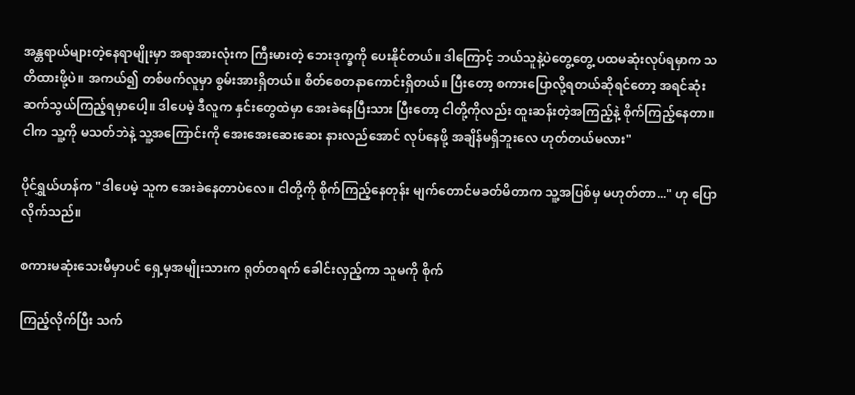အန္တရာယ်များတဲ့နေရာမျိုးမှာ အရာအားလုံးက ကြီးမားတဲ့ ဘေးဒုက္ခကို ပေးနိုင်တယ်။ ဒါကြောင့် ဘယ်သူနဲ့ပဲတွေ့တွေ့ ပထမဆုံးလုပ်ရမှာက သတိထားဖို့ပဲ။ အကယ်၍ တစ်ဖက်လူမှာ စွမ်းအားရှိတယ်။ စိတ်စေတနာကောင်းရှိတယ်။ ပြီးတော့ စကားပြောလို့ရတယ်ဆိုရင်တော့ အရင်ဆုံး ဆက်သွယ်ကြည့်ရမှာပေါ့။ ဒါပေမဲ့ ဒီလူက နှင်းတွေထဲမှာ အေးခဲနေပြီးသား ပြီးတော့ ငါတို့ကိုလည်း ထူးဆန်းတဲ့အကြည့်နဲ့ စိုက်ကြည့်နေတာ။ ငါက သူ့ကို မသတ်ဘဲနဲ့ သူ့အကြောင်းကို အေးအေးဆေးဆေး နားလည်အောင် လုပ်နေဖို့ အချိန်မရှိဘူးလေ ဟုတ်တယ်မလား"

ပိုင်ရွှယ်ဟန်က "ဒါပေမဲ့ သူက အေးခဲနေတာပဲလေ။ ငါတို့ကို စိုက်ကြည့်နေတုန်း မျက်တောင်မခတ်မိတာက သူ့အပြစ်မှ မဟုတ်တာ..." ဟု ပြောလိုက်သည်။

စကားမဆုံးသေးမီမှာပင် ရှေ့မှအမျိုးသားက ရုတ်တရက် ခေါင်းလှည့်ကာ သူမကို စိုက်

ကြည့်လိုက်ပြီး သက်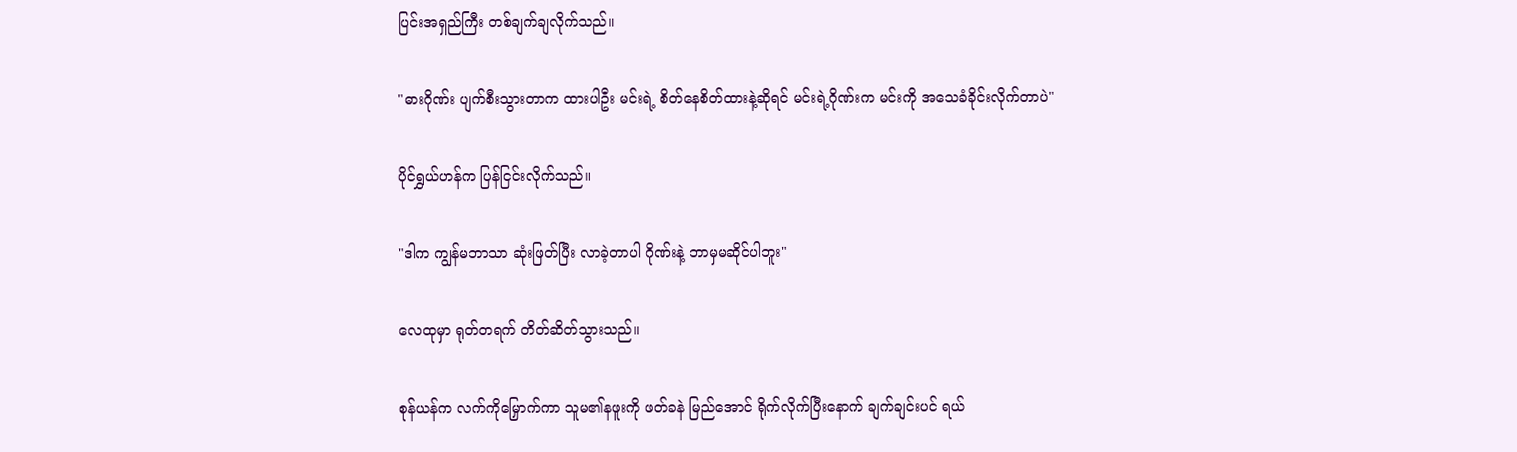ပြင်းအရှည်ကြီး တစ်ချက်ချလိုက်သည်။

"ဓားဂိုဏ်း ပျက်စီးသွားတာက ထားပါဦး မင်းရဲ့ စိတ်နေစိတ်ထားနဲ့ဆိုရင် မင်းရဲ့ဂိုဏ်းက မင်းကို အသေခံခိုင်းလိုက်တာပဲ"

ပိုင်ရွှယ်ဟန်က ပြန်ငြင်းလိုက်သည်။

"ဒါက ကျွန်မဘာသာ ဆုံးဖြတ်ပြီး လာခဲ့တာပါ ဂိုဏ်းနဲ့ ဘာမှမဆိုင်ပါဘူး"

လေထုမှာ ရုတ်တရက် တိတ်ဆိတ်သွားသည်။

စုန်ယန်က လက်ကိုမြှောက်ကာ သူမ၏နဖူးကို ဖတ်ခနဲ မြည်အောင် ရိုက်လိုက်ပြီးနောက် ချက်ချင်းပင် ရယ်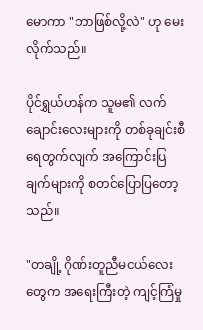မောကာ "ဘာဖြစ်လို့လဲ" ဟု မေးလိုက်သည်။

ပိုင်ရွှယ်ဟန်က သူမ၏ လက်ချောင်းလေးများကို တစ်ခုချင်းစီ ရေတွက်လျက် အကြောင်းပြချက်များကို စတင်ပြောပြတော့သည်။

"တချို့ ဂိုဏ်းတူညီမငယ်လေးတွေက အရေးကြီးတဲ့ ကျင့်ကြံမှု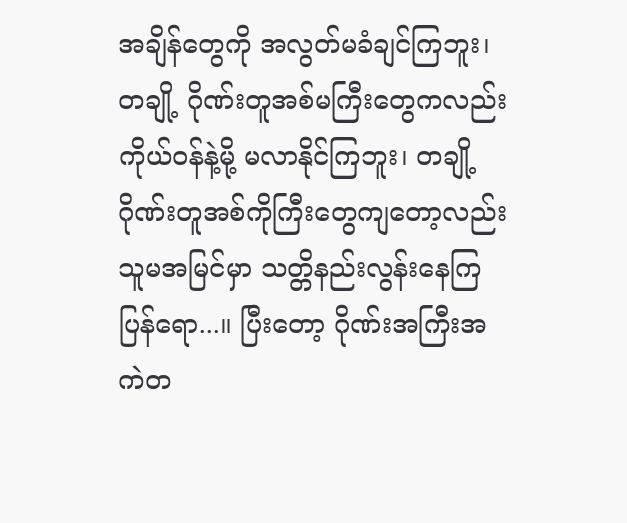အချိန်တွေကို အလွတ်မခံချင်ကြဘူး၊ တချို့ ဂိုဏ်းတူအစ်မကြီးတွေကလည်း ကိုယ်ဝန်နဲ့မို့ မလာနိုင်ကြဘူး၊ တချို့ ဂိုဏ်းတူအစ်ကိုကြီးတွေကျတော့လည်း သူမအမြင်မှာ သတ္တိနည်းလွန်းနေကြပြန်ရော...။ ပြီးတော့ ဂိုဏ်းအကြီးအကဲတ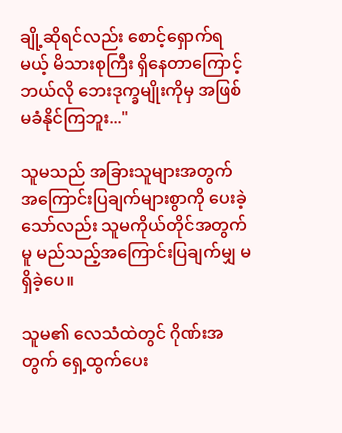ချို့ဆိုရင်လည်း စောင့်ရှောက်ရမယ့် မိသားစုကြီး ရှိနေတာကြောင့် ဘယ်လို ဘေးဒုက္ခမျိုးကိုမှ အဖြစ်မခံနိုင်ကြဘူး..."

သူမသည် အခြားသူများအတွက် အကြောင်းပြချက်များစွာကို ပေးခဲ့သော်လည်း သူမကိုယ်တိုင်အတွက်မူ မည်သည့်အကြောင်းပြချက်မျှ မရှိခဲ့ပေ။

သူမ၏ လေသံထဲတွင် ဂိုဏ်းအတွက် ရှေ့ထွက်ပေး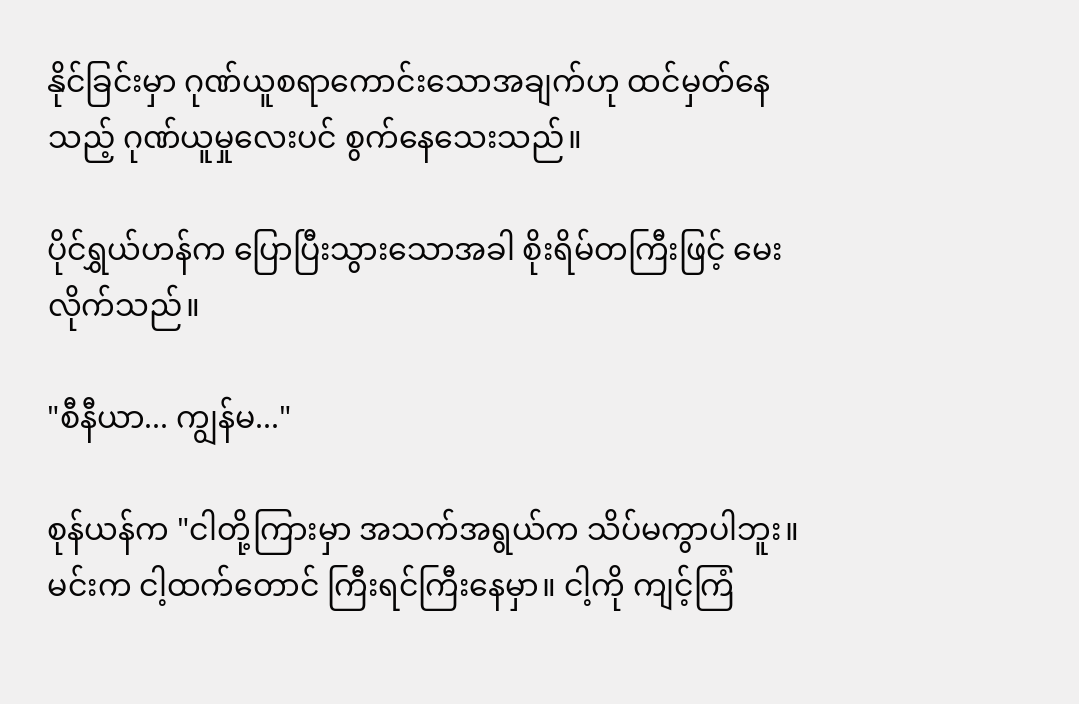နိုင်ခြင်းမှာ ဂုဏ်ယူစရာကောင်းသောအချက်ဟု ထင်မှတ်နေသည့် ဂုဏ်ယူမှုလေးပင် စွက်နေသေးသည်။

ပိုင်ရွှယ်ဟန်က ပြောပြီးသွားသောအခါ စိုးရိမ်တကြီးဖြင့် မေးလိုက်သည်။

"စီနီယာ... ကျွန်မ..."

စုန်ယန်က "ငါတို့ကြားမှာ အသက်အရွယ်က သိပ်မကွာပါဘူး။ မင်းက ငါ့ထက်တောင် ကြီးရင်ကြီးနေမှာ။ ငါ့ကို ကျင့်ကြံ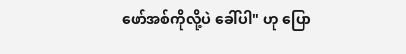ဖော်အစ်ကိုလို့ပဲ ခေါ်ပါ" ဟု ပြော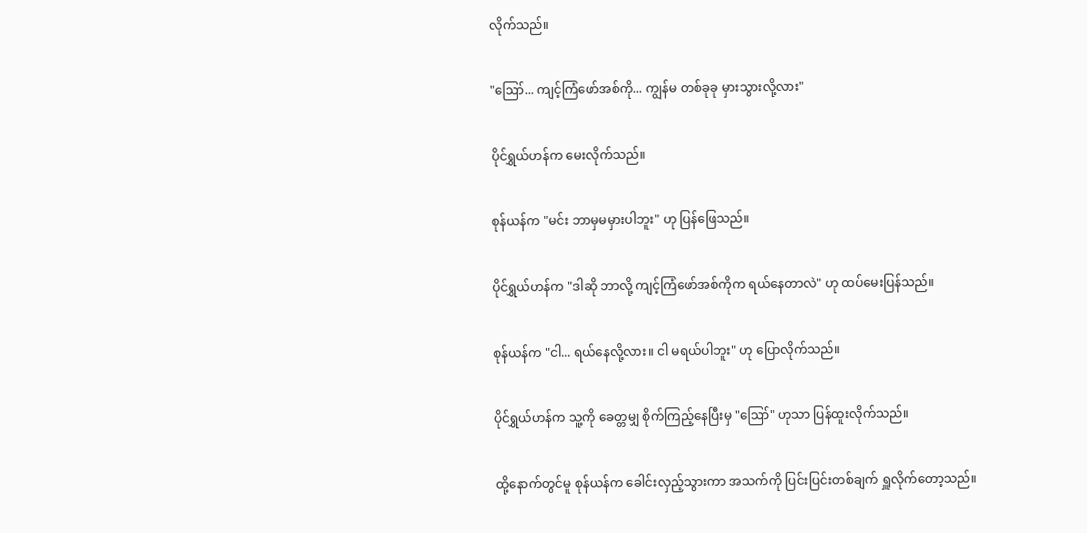လိုက်သည်။

"ဪ... ကျင့်ကြံဖော်အစ်ကို... ကျွန်မ တစ်ခုခု မှားသွားလို့လား"

ပိုင်ရွှယ်ဟန်က မေးလိုက်သည်။

စုန်ယန်က "မင်း ဘာမှမမှားပါဘူး" ဟု ပြန်ဖြေသည်။

ပိုင်ရွှယ်ဟန်က "ဒါဆို ဘာလို့ ကျင့်ကြံဖော်အစ်ကိုက ရယ်နေတာလဲ" ဟု ထပ်မေးပြန်သည်။

စုန်ယန်က "ငါ... ရယ်နေလို့လား။ ငါ မရယ်ပါဘူး" ဟု ပြောလိုက်သည်။

ပိုင်ရွှယ်ဟန်က သူ့ကို ခေတ္တမျှ စိုက်ကြည့်နေပြီးမှ "ဪ" ဟုသာ ပြန်ထူးလိုက်သည်။

ထို့နောက်တွင်မူ စုန်ယန်က ခေါင်းလှည့်သွားကာ အသက်ကို ပြင်းပြင်းတစ်ချက် ရှူလိုက်တော့သည်။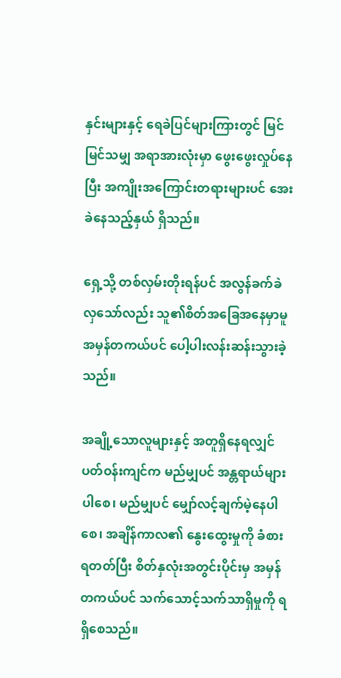နှင်းများနှင့် ရေခဲပြင်များကြားတွင် မြင်မြင်သမျှ အရာအားလုံးမှာ ဖွေးဖွေးလှုပ်နေပြီး အကျိုးအကြောင်းတရားများပင် အေးခဲနေသည့်နှယ် ရှိသည်။

ရှေ့သို့ တစ်လှမ်းတိုးရန်ပင် အလွန်ခက်ခဲလှသော်လည်း သူ၏စိတ်အခြေအနေမှာမူ အမှန်တကယ်ပင် ပေါ့ပါးလန်းဆန်းသွားခဲ့သည်။

အချို့သောလူများနှင့် အတူရှိနေရလျှင် ပတ်ဝန်းကျင်က မည်မျှပင် အန္တရာယ်များပါစေ၊ မည်မျှပင် မျှော်လင့်ချက်မဲ့နေပါစေ၊ အချိန်ကာလ၏ နွေးထွေးမှုကို ခံစားရတတ်ပြီး စိတ်နှလုံးအတွင်းပိုင်းမှ အမှန်တကယ်ပင် သက်သောင့်သက်သာရှိမှုကို ရရှိစေသည်။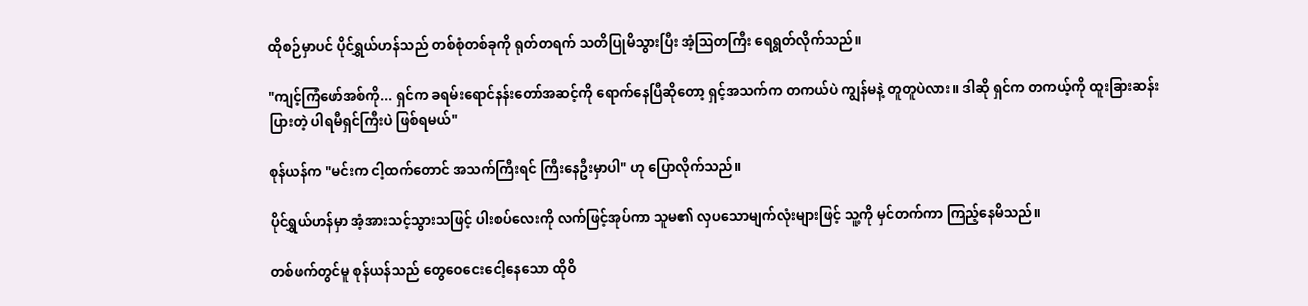ထိုစဉ်မှာပင် ပိုင်ရွှယ်ဟန်သည် တစ်စုံတစ်ခုကို ရုတ်တရက် သတိပြုမိသွားပြီး အံ့ဩတကြီး ရေရွတ်လိုက်သည်။

"ကျင့်ကြံဖော်အစ်ကို... ရှင်က ခရမ်းရောင်နန်းတော်အဆင့်ကို ရောက်နေပြီဆိုတော့ ရှင့်အသက်က တကယ်ပဲ ကျွန်မနဲ့ တူတူပဲလား။ ဒါဆို ရှင်က တကယ့်ကို ထူးခြားဆန်းပြားတဲ့ ပါရမီရှင်ကြီးပဲ ဖြစ်ရမယ်"

စုန်ယန်က "မင်းက ငါ့ထက်တောင် အသက်ကြီးရင် ကြီးနေဦးမှာပါ" ဟု ပြောလိုက်သည်။

ပိုင်ရွှယ်ဟန်မှာ အံ့အားသင့်သွားသဖြင့် ပါးစပ်လေးကို လက်ဖြင့်အုပ်ကာ သူမ၏ လှပသောမျက်လုံးများဖြင့် သူ့ကို မှင်တက်ကာ ကြည့်နေမိသည်။

တစ်ဖက်တွင်မူ စုန်ယန်သည် တွေဝေငေးငေါ့နေသော ထိုဝိ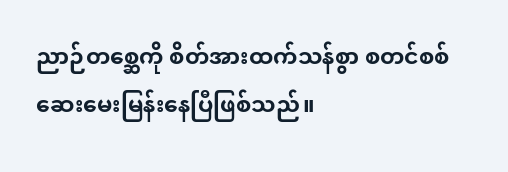ညာဉ်တစ္ဆေကို စိတ်အားထက်သန်စွာ စတင်စစ်ဆေးမေးမြန်းနေပြီဖြစ်သည်။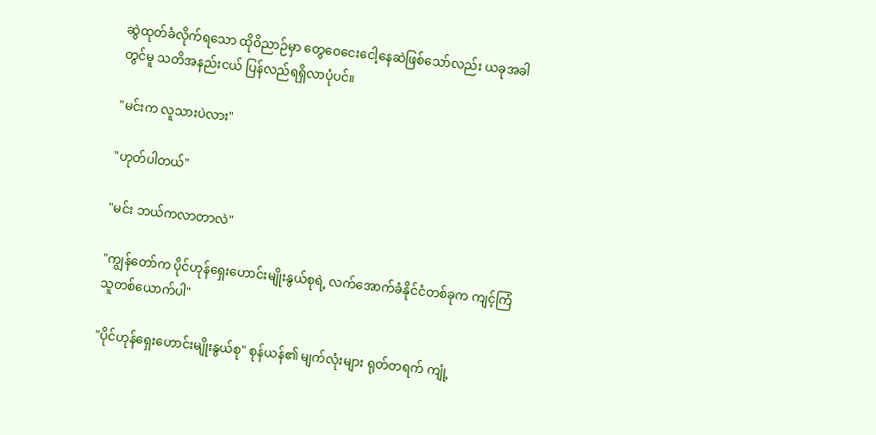ဆွဲထုတ်ခံလိုက်ရသော ထိုဝိညာဉ်မှာ တွေဝေငေးငေါ့နေဆဲဖြစ်သော်လည်း ယခုအခါတွင်မူ သတိအနည်းငယ် ပြန်လည်ရရှိလာပုံပင်။

"မင်းက လူသားပဲလား"

"ဟုတ်ပါတယ်"

"မင်း ဘယ်ကလာတာလဲ"

"ကျွန်တော်က ပိုင်ဟုန်ရှေးဟောင်းမျိုးနွယ်စုရဲ့ လက်အောက်ခံနိုင်ငံတစ်ခုက ကျင့်ကြံသူတစ်ယောက်ပါ"

"ပိုင်ဟုန်ရှေးဟောင်းမျိုးနွယ်စု" စုန်ယန်၏ မျက်လုံးများ ရုတ်တရက် ကျုံ့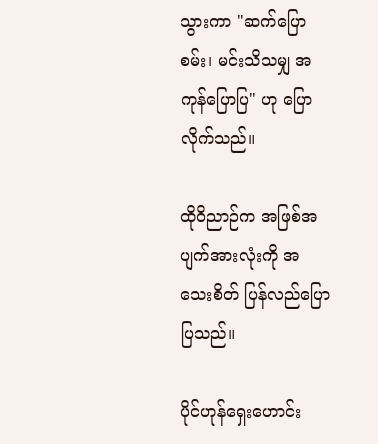သွားကာ "ဆက်ပြောစမ်း၊ မင်းသိသမျှ အကုန်ပြောပြ" ဟု ပြောလိုက်သည်။

ထိုဝိညာဉ်က အဖြစ်အပျက်အားလုံးကို အသေးစိတ် ပြန်လည်ပြောပြသည်။

ပိုင်ဟုန်ရှေးဟောင်း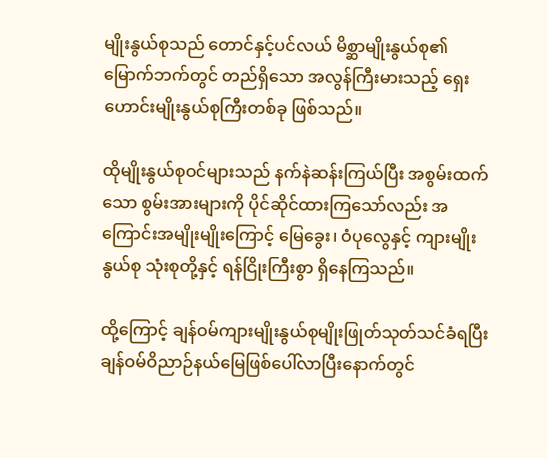မျိုးနွယ်စုသည် တောင်နှင့်ပင်လယ် မိစ္ဆာမျိုးနွယ်စု၏ မြောက်ဘက်တွင် တည်ရှိသော အလွန်ကြီးမားသည့် ရှေးဟောင်းမျိုးနွယ်စုကြီးတစ်ခု ဖြစ်သည်။

ထိုမျိုးနွယ်စုဝင်များသည် နက်နဲဆန်းကြယ်ပြီး အစွမ်းထက်သော စွမ်းအားများကို ပိုင်ဆိုင်ထားကြသော်လည်း အကြောင်းအမျိုးမျိုးကြောင့် မြေခွေး၊ ဝံပုလွေနှင့် ကျားမျိုးနွယ်စု သုံးစုတို့နှင့် ရန်ငြိုးကြီးစွာ ရှိနေကြသည်။

ထို့ကြောင့် ချန်ဝမ်ကျားမျိုးနွယ်စုမျိုးဖြုတ်သုတ်သင်ခံရပြီး ချန်ဝမ်ဝိညာဉ်နယ်မြေဖြစ်ပေါ်လာပြီးနောက်တွင်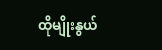ထိုမျိုးနွယ်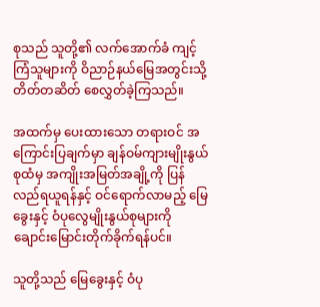စုသည် သူတို့၏ လက်အောက်ခံ ကျင့်ကြံသူများကို ဝိညာဉ်နယ်မြေအတွင်းသို့ တိတ်တဆိတ် စေလွှတ်ခဲ့ကြသည်။

အထက်မှ ပေးထားသော တရားဝင် အကြောင်းပြချက်မှာ ချန်ဝမ်ကျားမျိုးနွယ်စုထံမှ အကျိုးအမြတ်အချို့ကို ပြန်လည်ရယူရန်နှင့် ဝင်ရောက်လာမည့် မြေခွေးနှင့် ဝံပုလွေမျိုးနွယ်စုများကို ချောင်းမြောင်းတိုက်ခိုက်ရန်ပင်။

သူတို့သည် မြေခွေးနှင့် ဝံပု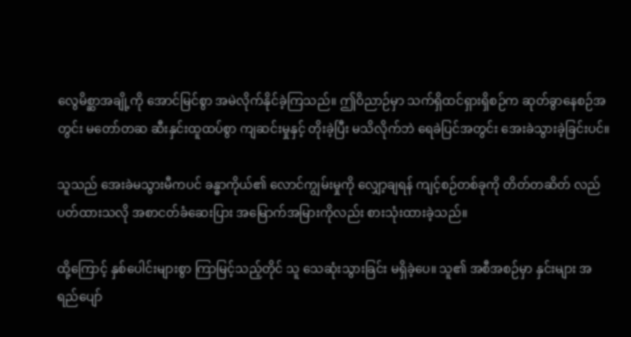လွေမိစ္ဆာအချို့ကို အောင်မြင်စွာ အမဲလိုက်နိုင်ခဲ့ကြသည်။ ဤဝိညာဉ်မှာ သက်ရှိထင်ရှားရှိစဉ်က ဆုတ်ခွာနေစဉ်အတွင်း မတော်တဆ ဆီးနှင်းထူထပ်စွာ ကျဆင်းမှုနှင့် တိုးခဲ့ပြီး မသိလိုက်ဘဲ ရေခဲပြင်အတွင်း အေးခဲသွားခဲ့ခြင်းပင်။

သူသည် အေးခဲမသွားမီကပင် ခန္ဓာကိုယ်၏ လောင်ကျွမ်းမှုကို လျှော့ချရန် ကျင့်စဉ်တစ်ခုကို တိတ်တဆိတ် လည်ပတ်ထားသလို အစာငတ်ခံဆေးပြား အမြောက်အမြားကိုလည်း စားသုံးထားခဲ့သည်။

ထို့ကြောင့် နှစ်ပေါင်းများစွာ ကြာမြင့်သည့်တိုင် သူ သေဆုံးသွားခြင်း မရှိခဲ့ပေ။ သူ၏ အစီအစဉ်မှာ နှင်းများ အရည်ပျော်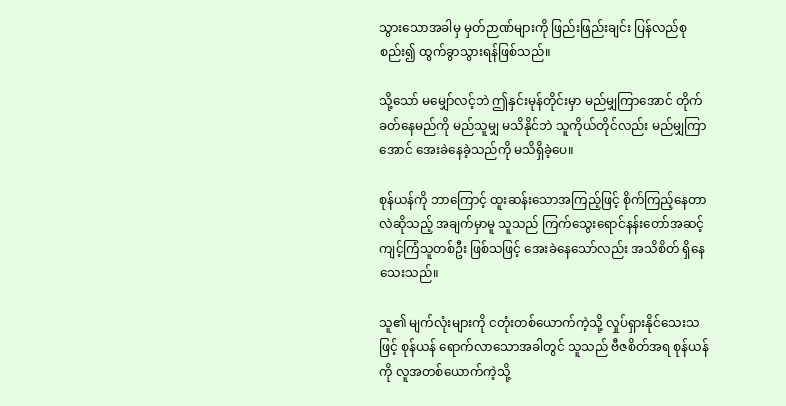သွားသောအခါမှ မှတ်ဉာဏ်များကို ဖြည်းဖြည်းချင်း ပြန်လည်စုစည်း၍ ထွက်ခွာသွားရန်ဖြစ်သည်။

သို့သော် မမျှော်လင့်ဘဲ ဤနှင်းမုန်တိုင်းမှာ မည်မျှကြာအောင် တိုက်ခတ်နေမည်ကို မည်သူမျှ မသိနိုင်ဘဲ သူကိုယ်တိုင်လည်း မည်မျှကြာအောင် အေးခဲနေခဲ့သည်ကို မသိရှိခဲ့ပေ။

စုန်ယန်ကို ဘာကြောင့် ထူးဆန်းသောအကြည့်ဖြင့် စိုက်ကြည့်နေတာလဲဆိုသည့် အချက်မှာမူ သူသည် ကြက်သွေးရောင်နန်းတော်အဆင့် ကျင့်ကြံသူတစ်ဦး ဖြစ်သဖြင့် အေးခဲနေသော်လည်း အသိစိတ် ရှိနေသေးသည်။

သူ၏ မျက်လုံးများကို ငတုံးတစ်ယောက်ကဲ့သို့ လှုပ်ရှားနိုင်သေးသဖြင့် စုန်ယန် ရောက်လာသောအခါတွင် သူသည် ဗီဇစိတ်အရ စုန်ယန်ကို လူအတစ်ယောက်ကဲ့သို့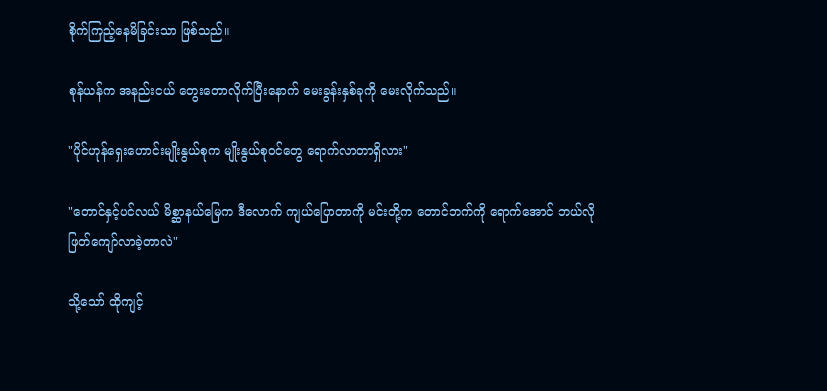စိုက်ကြည့်နေမိခြင်းသာ ဖြစ်သည်။

စုန်ယန်က အနည်းငယ် တွေးတောလိုက်ပြီးနောက် မေးခွန်းနှစ်ခုကို မေးလိုက်သည်။

"ပိုင်ဟုန်ရှေးဟောင်းမျိုးနွယ်စုက မျိုးနွယ်စုဝင်တွေ ရောက်လာတာရှိလား"

"တောင်နှင့်ပင်လယ် မိစ္ဆာနယ်မြေက ဒီလောက် ကျယ်ပြောတာကို မင်းတို့က တောင်ဘက်ကို ရောက်အောင် ဘယ်လို ဖြတ်ကျော်လာခဲ့တာလဲ"

သို့သော် ထိုကျင့်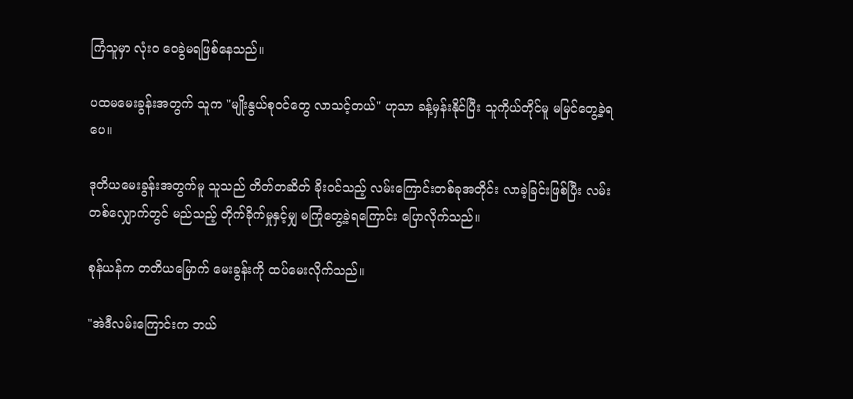ကြံသူမှာ လုံးဝ ဝေခွဲမရဖြစ်နေသည်။

ပထမမေးခွန်းအတွက် သူက "မျိုးနွယ်စုဝင်တွေ လာသင့်တယ်" ဟုသာ ခန့်မှန်းနိုင်ပြီး သူကိုယ်တိုင်မူ မမြင်တွေ့ခဲ့ရပေ။

ဒုတိယမေးခွန်းအတွက်မူ သူသည် တိတ်တဆိတ် ခိုးဝင်သည့် လမ်းကြောင်းတစ်ခုအတိုင်း လာခဲ့ခြင်းဖြစ်ပြီး လမ်းတစ်လျှောက်တွင် မည်သည့် တိုက်ခိုက်မှုနှင့်မျှ မကြုံတွေ့ခဲ့ရကြောင်း ပြောလိုက်သည်။

စုန်ယန်က တတိယမြောက် မေးခွန်းကို ထပ်မေးလိုက်သည်။

"အဲဒီလမ်းကြောင်းက ဘယ်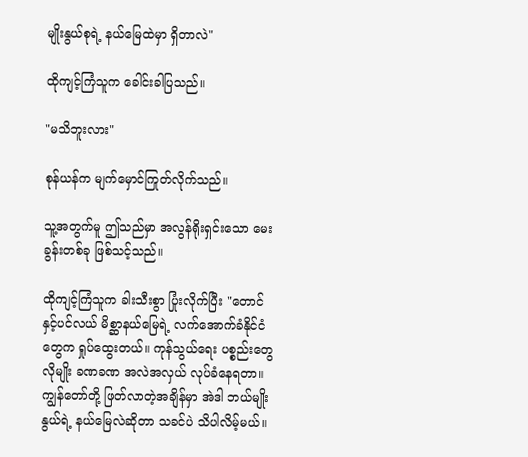မျိုးနွယ်စုရဲ့ နယ်မြေထဲမှာ ရှိတာလဲ"

ထိုကျင့်ကြံသူက ခေါင်းခါပြသည်။

"မသိဘူးလား"

စုန်ယန်က မျက်မှောင်ကြုတ်လိုက်သည်။

သူ့အတွက်မူ ဤသည်မှာ အလွန်ရိုးရှင်းသော မေးခွန်းတစ်ခု ဖြစ်သင့်သည်။

ထိုကျင့်ကြံသူက ခါးသီးစွာ ပြုံးလိုက်ပြီး "တောင်နှင့်ပင်လယ် မိစ္ဆာနယ်မြေရဲ့ လက်အောက်ခံနိုင်ငံတွေက ရှုပ်ထွေးတယ်။ ကုန်သွယ်ရေး ပစ္စည်းတွေလိုမျိုး ခဏခဏ အလဲအလှယ် လုပ်ခံနေရတာ။ ကျွန်တော်တို့ ဖြတ်လာတဲ့အချိန်မှာ အဲဒါ ဘယ်မျိုးနွယ်ရဲ့ နယ်မြေလဲဆိုတာ သခင်ပဲ သိပါလိမ့်မယ်။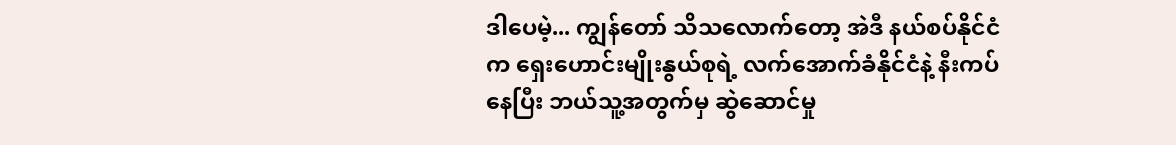ဒါပေမဲ့... ကျွန်တော် သိသလောက်တော့ အဲဒီ နယ်စပ်နိုင်ငံက ရှေးဟောင်းမျိုးနွယ်စုရဲ့ လက်အောက်ခံနိုင်ငံနဲ့ နီးကပ်နေပြီး ဘယ်သူ့အတွက်မှ ဆွဲဆောင်မှု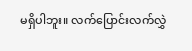မရှိပါဘူး။ လက်ပြောင်းလက်လွှဲ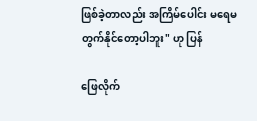ဖြစ်ခဲ့တာလည်း အကြိမ်ပေါင်း မရေမတွက်နိုင်တော့ပါဘူး" ဟု ပြန်

ဖြေလိုက်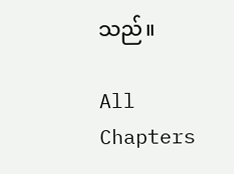သည်။

All Chapters